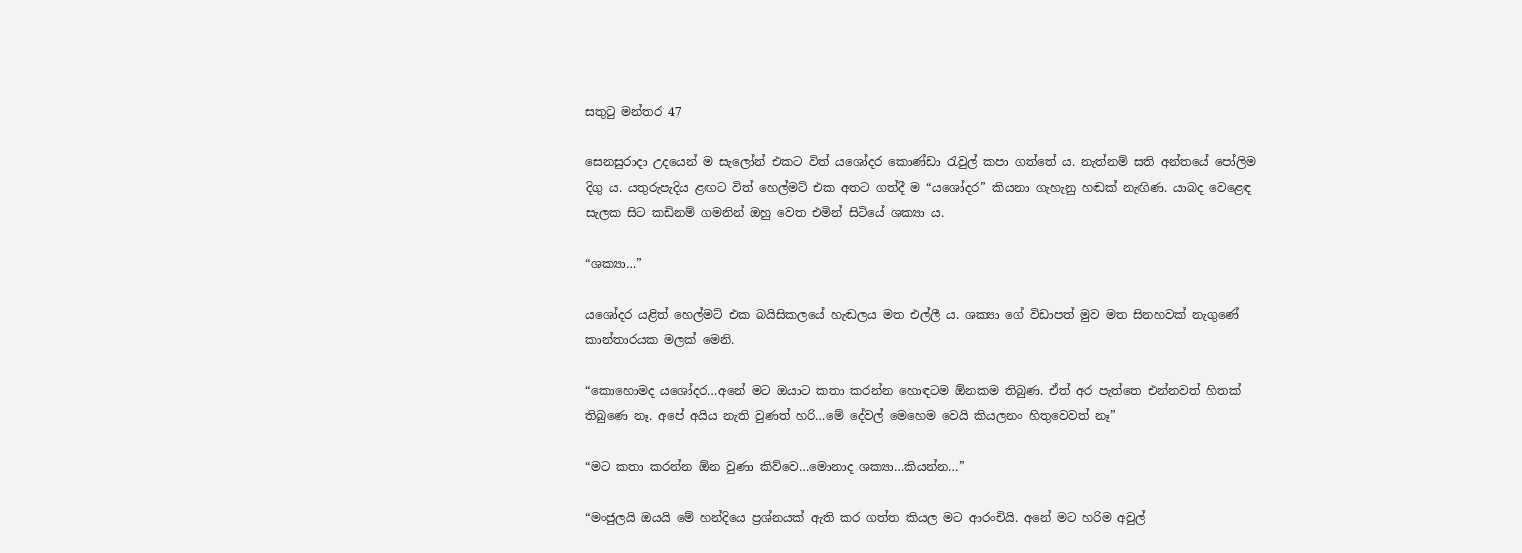සතුටු මන්තර 47

සෙනසුරාදා උදයෙන් ම සැලෝන් එකට විත් යශෝදර කොණ්ඩා රැවුල් කපා ගත්තේ ය. නැත්නම් සති අන්තයේ පෝලිම දිගු ය. යතුරුපැදිය ළඟට විත් හෙල්මට් එක අතට ගත්දී ම “යශෝදර” කියනා ගැහැනු හඬක් නැඟිණ. යාබද වෙළෙඳ සැලක සිට කඩිනම් ගමනින් ඔහු වෙත එමින් සිටියේ ශක්‍යා ය.

“ශක්‍යා…”

යශෝදර යළිත් හෙල්මට් එක බයිසිකලයේ හැඬලය මත එල්ලී ය. ශක්‍යා ගේ විඩාපත් මුව මත සිනහවක් නැගුණේ කාන්තාරයක මලක් මෙනි.

“කොහොමද යශෝදර…අනේ මට ඔයාට කතා කරන්න හොඳටම ඕනකම තිබුණ. ඒත් අර පැත්තෙ එන්නවත් හිතක් තිබුණෙ නෑ. අපේ අයිය නැති වුණත් හරි…මේ දේවල් මෙහෙම වෙයි කියලනං හිතුවෙවත් නෑ”

“මට කතා කරන්න ඕන වුණා කිව්වෙ…මොනාද ශක්‍යා…කියන්න…”

“මංජුලයි ඔයයි මේ හන්දියෙ ප්‍රශ්නයක් ඇති කර ගත්ත කියල මට ආරංචියි. අනේ මට හරිම අවුල්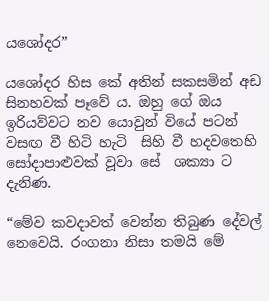යශෝදර”

යශෝදර හිස කේ අතින් සකසමින් අඩ සිනහවක් පෑවේ ය. ඔහු ගේ ඔය ඉරියව්වට නව යොවුන් වියේ පටන් වසඟ වී හිටි හැටි  සිහි වී හදවතෙහි සෝදාපාළුවක් වූවා සේ  ශක්‍යා ට දැනිණ.

“මේව කවදාවත් වෙන්න තිබුණ දේවල් නෙවෙයි. රංගනා නිසා තමයි මේ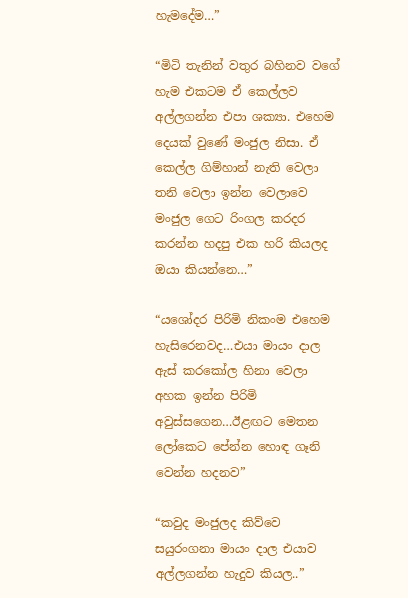හැමදේම…”

“මිටි තැනින් වතුර බහිනව වගේ හැම එකටම ඒ කෙල්ලව අල්ලගන්න එපා ශක්‍යා. එහෙම දෙයක් වුණේ මංජුල නිසා. ඒ කෙල්ල ගිම්හාන් නැති වෙලා තනි වෙලා ඉන්න වෙලාවෙ මංජුල ගෙට රිංගල කරදර කරන්න හදපු එක හරි කියලද ඔයා කියන්නෙ…”

“යශෝදර පිරිමි නිකංම එහෙම හැසිරෙනවද…එයා මායං දාල ඇස් කරකෝල හිනා වෙලා අහක ඉන්න පිරිමි අවුස්සගෙන…ඊළඟට මෙතන ලෝකෙට පේන්න හොඳ ගෑනි වෙන්න හදනව”

“කවුද මංජුලද කිව්වෙ සයුරංගනා මායං දාල එයාව අල්ලගන්න හැදුව කියල..”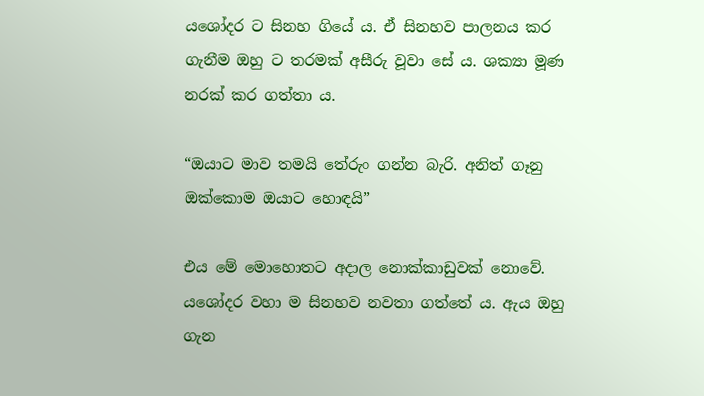යශෝදර ට සිනහ ගියේ ය. ඒ සිනහව පාලනය කර ගැනීම ඔහු ට තරමක් අසීරු වූවා සේ ය. ශක්‍යා මූණ නරක් කර ගත්තා ය.

“ඔයාට මාව තමයි තේරුං ගන්න බැරි. අනිත් ගෑනු ඔක්කොම ඔයාට හොඳයි”

එය මේ මොහොතට අදාල නොක්කාඩුවක් නොවේ. යශෝදර වහා ම සිනහව නවතා ගත්තේ ය. ඇය ඔහු ගැන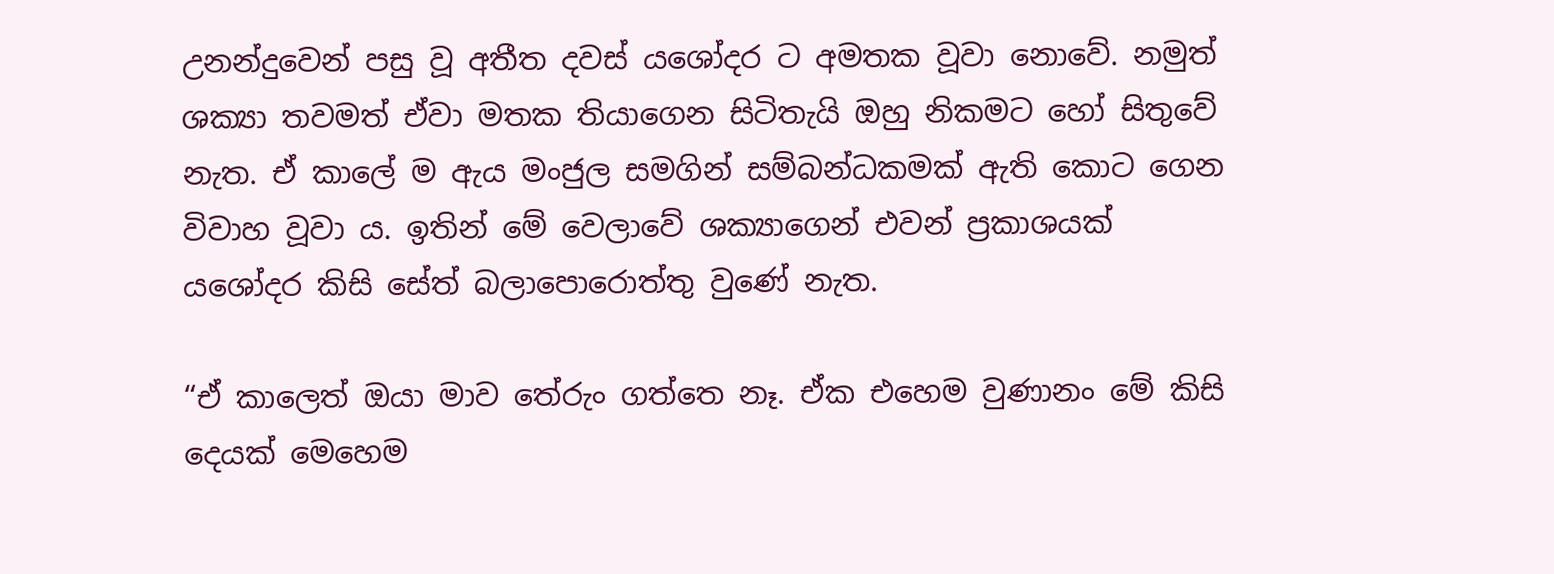උනන්දුවෙන් පසු වූ අතීත දවස් යශෝදර ට අමතක වූවා නොවේ. නමුත් ශක්‍යා තවමත් ඒවා මතක තියාගෙන සිටිතැයි ඔහු නිකමට හෝ සිතුවේ නැත. ඒ කාලේ ම ඇය මංජුල සමගින් සම්බන්ධකමක් ඇති කොට ගෙන විවාහ වූවා ය. ඉතින් මේ වෙලාවේ ශක්‍යාගෙන් එවන් ප්‍රකාශයක් යශෝදර කිසි සේත් බලාපොරොත්තු වුණේ නැත.

“ඒ කාලෙත් ඔයා මාව තේරුං ගත්තෙ නෑ. ඒක එහෙම වුණානං මේ කිසි දෙයක් මෙහෙම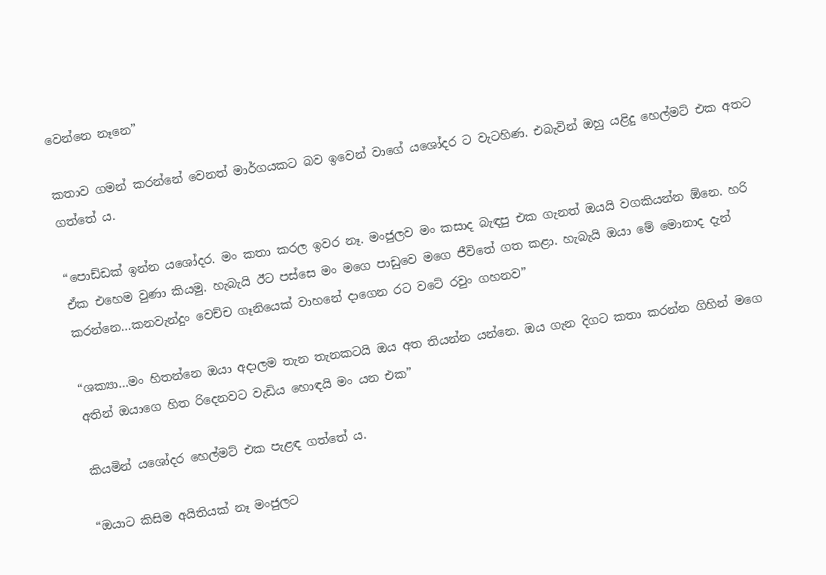වෙන්නෙ නෑනෙ”

කතාව ගමන් කරන්නේ වෙනත් මාර්ගයකට බව ඉවෙන් වාගේ යශෝදර ට වැටහිණ. එබැවින් ඔහු යළිදු හෙල්මට් එක අතට ගත්තේ ය.

“පොඩ්ඩක් ඉන්න යශෝදර. මං කතා කරල ඉවර නෑ. මංජුලව මං කසාද බැඳපු එක ගැනත් ඔයයි වගකියන්න ඕනෙ. හරි ඒක එහෙම වුණා කියමු. හැබැයි ඊට පස්සෙ මං මගෙ පාඩුවෙ මගෙ ජීවිතේ ගත කළා. හැබැයි ඔයා මේ මොනාද දැන් කරන්නෙ…කනවැන්දුං වෙච්ච ගෑනියෙක් වාහනේ දාගෙන රට වටේ රවුං ගහනව”

“ශක්‍යා…මං හිතන්නෙ ඔයා අදාලම තැන තැනකටයි ඔය අත තියන්න යන්නෙ. ඔය ගැන දිගට කතා කරන්න ගිහින් මගෙ අතින් ඔයාගෙ හිත රිදෙනවට වැඩිය හොඳයි මං යන එක”

කියමින් යශෝදර හෙල්මට් එක පැළඳ ගත්තේ ය.

“ඔයාට කිසිම අයිතියක් නෑ මංජුලට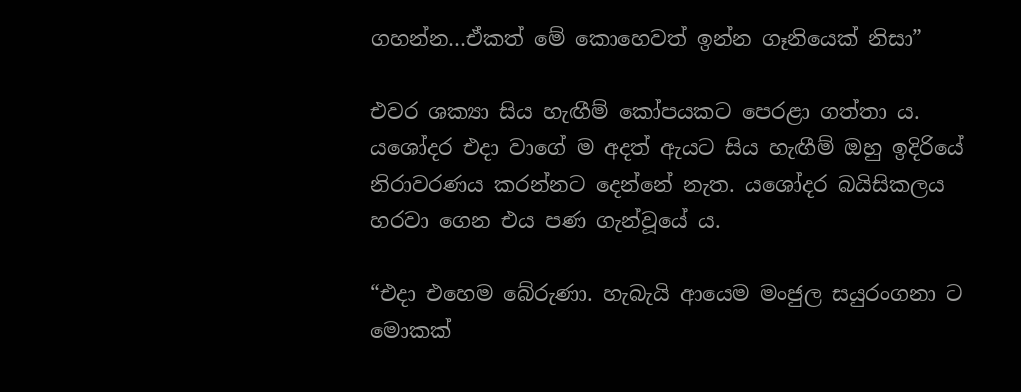ගහන්න…ඒකත් මේ කොහෙවත් ඉන්න ගෑනියෙක් නිසා”

එවර ශක්‍යා සිය හැඟීම් කෝපයකට පෙරළා ගත්තා ය. යශෝදර එදා වාගේ ම අදත් ඇයට සිය හැඟීම් ඔහු ඉදිරියේ නිරාවරණය කරන්නට දෙන්නේ නැත. යශෝදර බයිසිකලය හරවා ගෙන එය පණ ගැන්වූයේ ය.

“එදා එහෙම බේරුණා. හැබැයි ආයෙම මංජුල සයුරංගනා ට මොකක්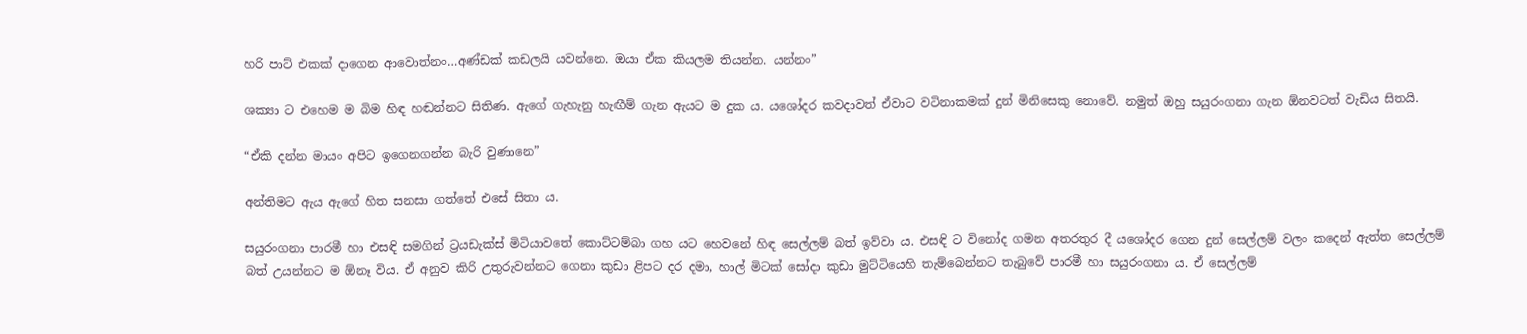හරි පාට් එකක් දාගෙන ආවොත්නං…අණ්ඩක් කඩලයි යවන්නෙ. ඔයා ඒක කියලම තියන්න. යන්නං”

ශක්‍යා ට එහෙම ම බිම හිඳ හඬන්නට සිතිණ. ඇගේ ගැහැනු හැඟීම් ගැන ඇයට ම දුක ය. යශෝදර කවදාවත් ඒවාට වටිනාකමක් දුන් මිනිසෙකු නොවේ. නමුත් ඔහු සයුරංගනා ගැන ඕනවටත් වැඩිය සිතයි.

“ඒකි දන්න මායං අපිට ඉගෙනගන්න බැරි වුණානෙ”

අන්තිමට ඇය ඇගේ හිත සනසා ගත්තේ එසේ සිතා ය.

සයුරංගනා පාරමී හා එසඳි සමගින් ට්‍රයඩැක්ස් මිටියාවතේ කොට්ටම්බා ගහ යට හෙවනේ හිඳ සෙල්ලම් බත් ඉව්වා ය. එසඳි ට විනෝද ගමන අතරතුර දී යශෝදර ගෙන දුන් සෙල්ලම් වලං කදෙන් ඇත්ත සෙල්ලම් බත් උයන්නට ම ඕනෑ විය. ඒ අනුව කිරි උතුරුවන්නට ගෙනා කුඩා ළිපට දර දමා, හාල් මිටක් සෝදා කුඩා මුට්ටියෙහි තැම්බෙන්නට තැබුවේ පාරමී හා සයුරංගනා ය. ඒ සෙල්ලම්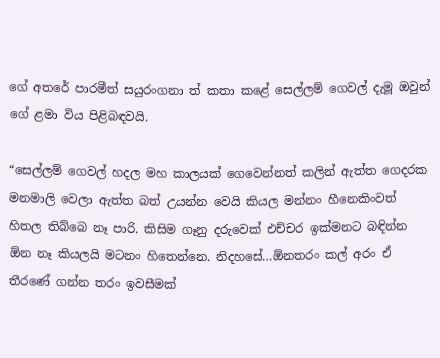ගේ අතරේ පාරමීත් සයුරංගනා ත් කතා කළේ සෙල්ලම් ගෙවල් දැමූ ඔවුන් ගේ ළමා විය පිළිබඳවයි.

“සෙල්ලම් ගෙවල් හදල මහ කාලයක් ගෙවෙන්නත් කලින් ඇත්ත ගෙදරක මනමාලි වෙලා ඇත්ත බත් උයන්න වෙයි කියල මන්නං හීනෙකිංවත් හිතල තිබ්බෙ නෑ පාරි. කිසිම ගෑනු දරුවෙක් එච්චර ඉක්මනට බඳින්න ඕන නෑ කියලයි මටනං හිතෙන්නෙ. නිදහසේ…ඕනතරං කල් අරං ඒ තීරණේ ගන්න තරං ඉවසීමක්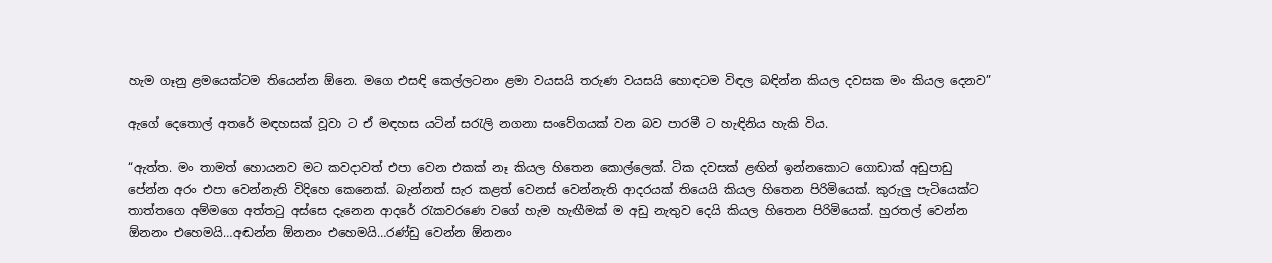හැම ගෑනු ළමයෙක්ටම තියෙන්න ඕනෙ. මගෙ එසඳි කෙල්ලටනං ළමා වයසයි තරුණ වයසයි හොඳටම විඳල බඳින්න කියල දවසක මං කියල දෙනව”

ඇගේ දෙතොල් අතරේ මඳහසක් වූවා ට ඒ මඳහස යටින් සරැලි නගනා සංවේගයක් වන බව පාරමී ට හැඳිනිය හැකි විය.

“ඇත්ත. මං තාමත් හොයනව මට කවදාවත් එපා වෙන එකක් නෑ කියල හිතෙන කොල්ලෙක්. ටික දවසක් ළඟින් ඉන්නකොට ගොඩාක් අඩුපාඩු පේන්න අරං එපා වෙන්නැති විදිහෙ කෙනෙක්. බැන්නත් සැර කළත් වෙනස් වෙන්නැති ආදරයක් තියෙයි කියල හිතෙන පිරිමියෙක්. කුරුලු පැටියෙක්ට තාත්තගෙ අම්මගෙ අත්තටු අස්සෙ දැනෙන ආදරේ රැකවරණෙ වගේ හැම හැඟීමක් ම අඩු නැතුව දෙයි කියල හිතෙන පිරිමියෙක්. හුරතල් වෙන්න ඕනනං එහෙමයි…අඬන්න ඕනනං එහෙමයි…රණ්ඩු වෙන්න ඕනනං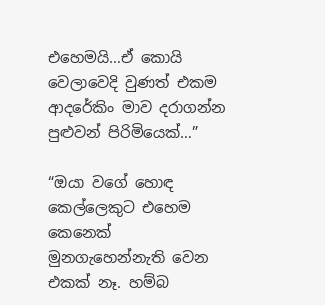එහෙමයි…ඒ කොයි වෙලාවෙදි වුණත් එකම ආදරේකිං මාව දරාගන්න පුළුවන් පිරිමියෙක්…”

“ඔයා වගේ හොඳ කෙල්ලෙකුට එහෙම කෙනෙක් මුනගැහෙන්නැති වෙන එකක් නෑ. හම්බ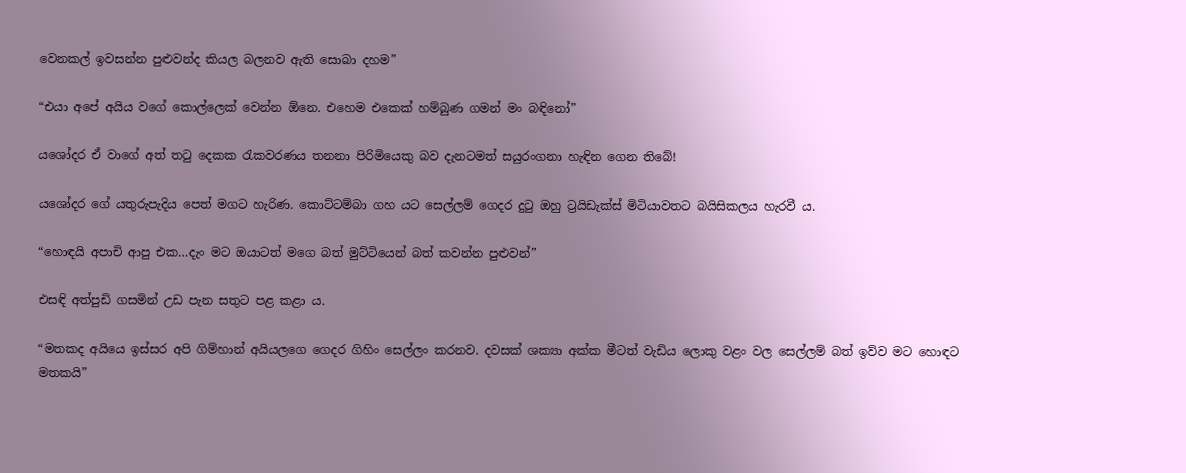වෙනකල් ඉවසන්න පුළුවන්ද කියල බලනව ඇති සොබා දහම”

“එයා අපේ අයිය වගේ කොල්ලෙක් වෙන්න ඕනෙ. එහෙම එකෙක් හම්බුණ ගමන් මං බඳිනෝ”

යශෝදර ඒ වාගේ අත් තටු දෙකක රැකවරණය තනනා පිරිමියෙකු බව දැනටමත් සයුරංගනා හැඳින ගෙන තිබේ!

යශෝදර ගේ යතුරුපැදිය පෙත් මගට හැරිණ. කොට්ටම්බා ගහ යට සෙල්ලම් ගෙදර දුටු ඔහු ට්‍රයිඩැක්ස් මිටියාවතට බයිසිකලය හැරවී ය.

“හොඳයි අපාචි ආපු එක…දැං මට ඔයාටත් මගෙ බත් මුට්ටියෙන් බත් කවන්න පුළුවන්”

එසඳි අත්පුඩි ගසමින් උඩ පැන සතුට පළ කළා ය.

“මතකද අයියෙ ඉස්සර අපි ගිම්හාන් අයියලගෙ ගෙදර ගිහිං සෙල්ලං කරනව. දවසක් ශක්‍යා අක්ක මීටත් වැඩිය ලොකු වළං වල සෙල්ලම් බත් ඉව්ව මට හොඳට මතකයි”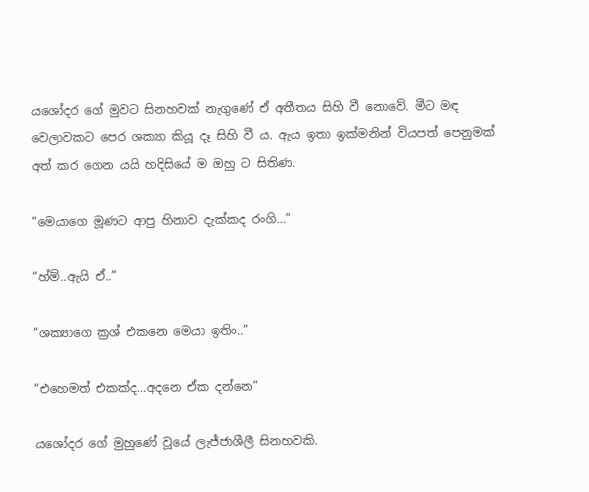යශෝදර ගේ මුවට සිනහවක් නැගුණේ ඒ අතීතය සිහි වී නොවේ. මීට මඳ වෙලාවකට පෙර ශක්‍යා කියූ දෑ සිහි වී ය. ඇය ඉතා ඉක්මනින් වියපත් පෙනුමක් අත් කර ගෙන යයි හදිසියේ ම ඔහු ට සිතිණ.

“මෙයාගෙ මූණට ආපු හිනාව දැක්කද රංගි…”

“හ්ම්..ඇයි ඒ..”

“ශක්‍යාගෙ ක්‍රශ් එකනෙ මෙයා ඉතිං..”

“එහෙමත් එකක්ද…අදනෙ ඒක දන්නෙ”

යශෝදර ගේ මුහුණේ වූයේ ලැජ්ජාශීලී සිනහවකි.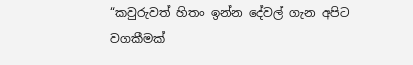“කවුරුවත් හිතං ඉන්න දේවල් ගැන අපිට වගකීමක්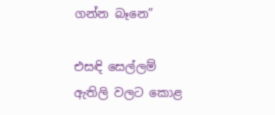ගන්න බෑනෙ”

එසඳි සෙල්ලම් ඇතිලි වලට කොළ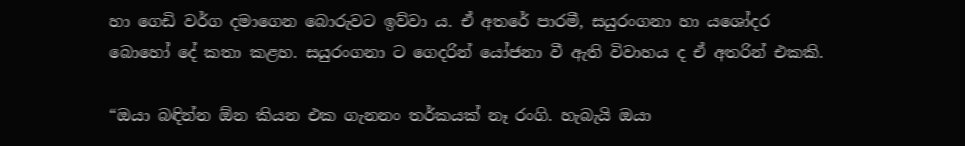හා ගෙඩි වර්ග දමාගෙන බොරුවට ඉව්වා ය. ඒ අතරේ පාරමී, සයුරංගනා හා යශෝදර බොහෝ දේ කතා කළහ. සයුරංගනා ට ගෙදරින් යෝජනා වී ඇති විවාහය ද ඒ අතරින් එකකි.

“ඔයා බඳින්න ඕන කියන එක ගැනනං තර්කයක් නෑ රංගි. හැබැයි ඔයා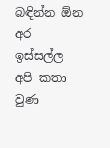බඳින්න ඕන අර ඉස්සල්ල අපි කතා වුණ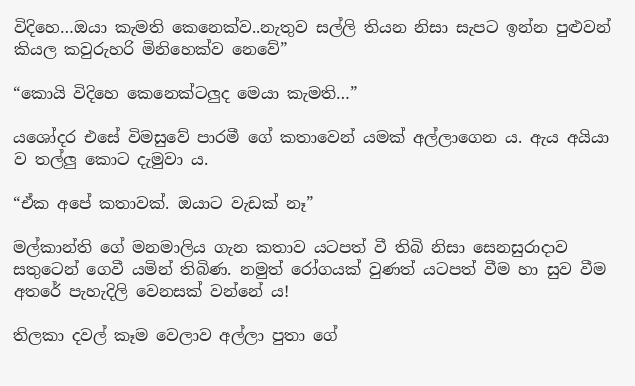විදිහෙ…ඔයා කැමති කෙනෙක්ව..නැතුව සල්ලි තියන නිසා සැපට ඉන්න පුළුවන් කියල කවුරුහරි මිනිහෙක්ව නෙවේ”

“කොයි විදිහෙ කෙනෙක්ටලුද මෙයා කැමති…”

යශෝදර එසේ විමසුවේ පාරමී ගේ කතාවෙන් යමක් අල්ලාගෙන ය. ඇය අයියා ව තල්ලු කොට දැමුවා ය.

“ඒක අපේ කතාවක්. ඔයාට වැඩක් නෑ”

මල්කාන්ති ගේ මනමාලිය ගැන කතාව යටපත් වී තිබි නිසා සෙනසුරාදාව සතුටෙන් ගෙවී යමින් තිබිණ. නමුත් රෝගයක් වුණත් යටපත් වීම හා සුව වීම අතරේ පැහැදිලි වෙනසක් වන්නේ ය!

තිලකා දවල් කෑම වෙලාව අල්ලා පුතා ගේ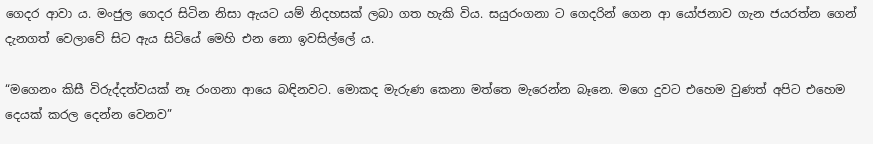ගෙදර ආවා ය. මංජුල ගෙදර සිටින නිසා ඇයට යම් නිදහසක් ලබා ගත හැකි විය. සයුරංගනා ට ගෙදරින් ගෙන ආ යෝජනාව ගැන ජයරත්න ගෙන් දැනගත් වෙලාවේ සිට ඇය සිටියේ මෙහි එන නො ඉවසිල්ලේ ය.

“මගෙනං කිසී විරුද්දත්වයක් නෑ රංගනා ආයෙ බඳිනවට. මොකද මැරුණ කෙනා මත්තෙ මැරෙන්න බෑනෙ. මගෙ දුවට එහෙම වුණත් අපිට එහෙම දෙයක් කරල දෙන්න වෙනව”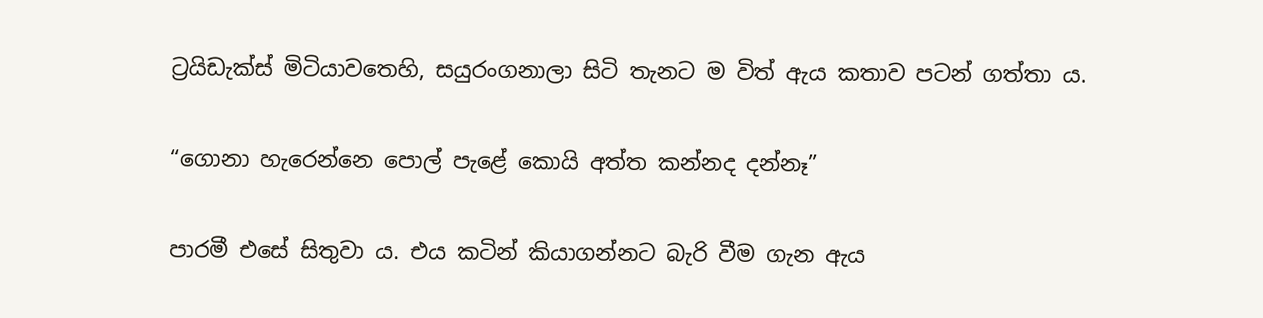ට්‍රයිඩැක්ස් මිටියාවතෙහි, සයුරංගනාලා සිටි තැනට ම විත් ඇය කතාව පටන් ගත්තා ය.

“ගොනා හැරෙන්නෙ පොල් පැළේ කොයි අත්ත කන්නද දන්නෑ”

පාරමී එසේ සිතුවා ය. එය කටින් කියාගන්නට බැරි වීම ගැන ඇය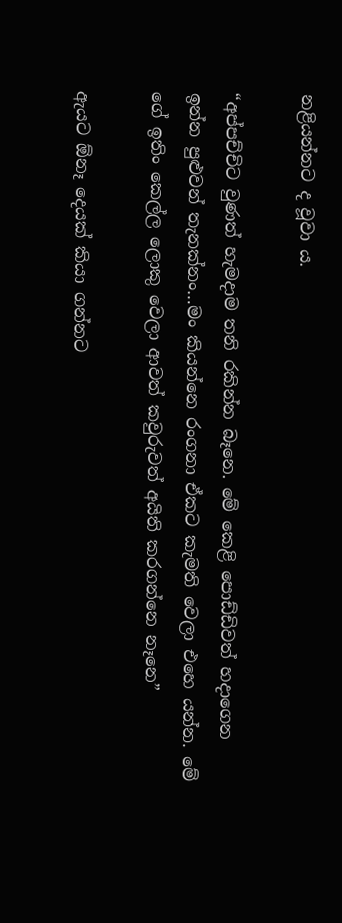නළියන්නට ද වූවා ය.

“අප්පච්චිට වුණත් හැමදාම තනි රකින්න බෑනෙ. මේ කෙළි පොඩ්ඩිවත් හදාගෙන ඉන්න පුළුවන් තැනක්නං…මං කියන්නෙ රංගනා ඒකට කැමති වෙලා එහෙ යන්න. මේ ගේ ඉතිං කෙල්ල ලොකු වෙලා ආවත් කවුරුවත් අයිති කරගන්නෙ නෑනෙ”

ඇයට ඕනෑ දෙයක් කියා ගන්නට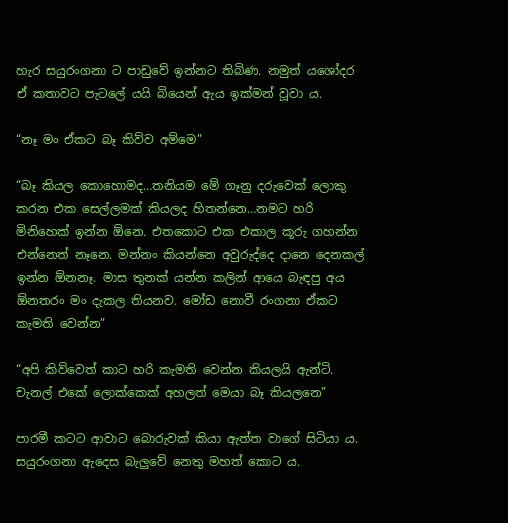හැර සයුරංගනා ට පාඩුවේ ඉන්නට තිබිණ. නමුත් යශෝදර ඒ කතාවට පැටලේ යයි බියෙන් ඇය ඉක්මන් වූවා ය.

“නෑ මං ඒකට බෑ කිව්ව අම්මෙ”

“බෑ කියල කොහොමද…තනියම මේ ගෑනු දරුවෙක් ලොකු කරන එක සෙල්ලමක් කියලද හිතන්නෙ…නමට හරි මිනිහෙක් ඉන්න ඕනෙ. එතකොට එක එකාල කූරු ගහන්න එන්නෙත් නෑනෙ. මන්නං කියන්නෙ අවුරුද්දෙ දානෙ දෙනකල් ඉන්න ඕනනෑ. මාස තුනක් යන්න කලින් ආයෙ බැඳපු අය ඕනතරං මං දැකල තියනව. මෝඩ නොවී රංගනා ඒකට කැමති වෙන්න”

“අපි කිව්වෙත් කාට හරි කැමති වෙන්න කියලයි ඇන්ටි. චැනල් එකේ ලොක්කෙක් අහලත් මෙයා බෑ කියලනෙ”

පාරමී කටට ආවාට බොරුවක් කියා ඇත්ත වාගේ සිටියා ය. සයුරංගනා ඇදෙස බැලුවේ නෙතු මහත් කොට ය.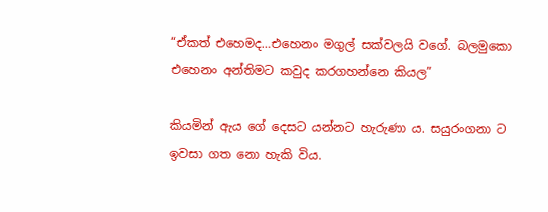“ඒකත් එහෙමද…එහෙනං මගුල් සක්වලයි වගේ. බලමුකො එහෙනං අන්තිමට කවුද කරගහන්නෙ කියල”

කියමින් ඇය ගේ දෙසට යන්නට හැරුණා ය. සයුරංගනා ට ඉවසා ගත නො හැකි විය.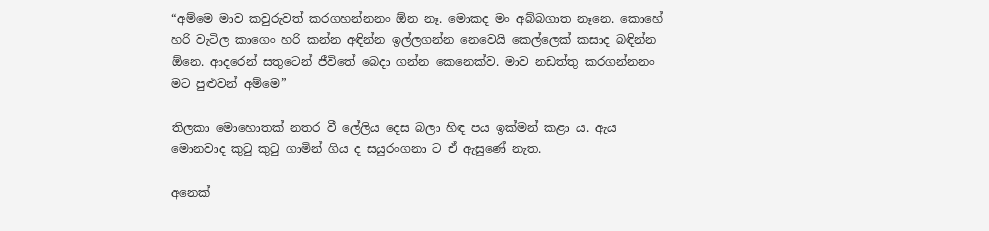“අම්මෙ මාව කවුරුවත් කරගහන්නනං ඕන නෑ. මොකද මං අබ්බගාත නෑනෙ. කොහේ හරි වැටිල කාගෙං හරි කන්න අඳින්න ඉල්ලගන්න නෙවෙයි කෙල්ලෙක් කසාද බඳින්න ඕනෙ. ආදරෙන් සතුටෙන් ජීවිතේ බෙදා ගන්න කෙනෙක්ව. මාව නඩත්තු කරගන්නනං මට පුළුවන් අම්මෙ”

තිලකා මොහොතක් නතර වී ලේලිය දෙස බලා හිඳ පය ඉක්මන් කළා ය. ඇය මොනවාද කුටු කුටු ගාමින් ගිය ද සයුරංගනා ට ඒ ඇසුණේ නැත.

අනෙක්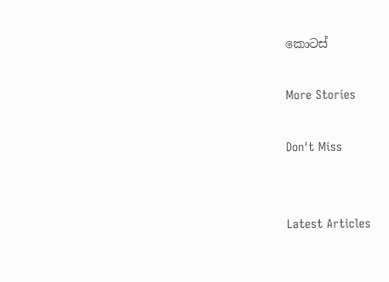කොටස්

More Stories

Don't Miss


Latest Articles